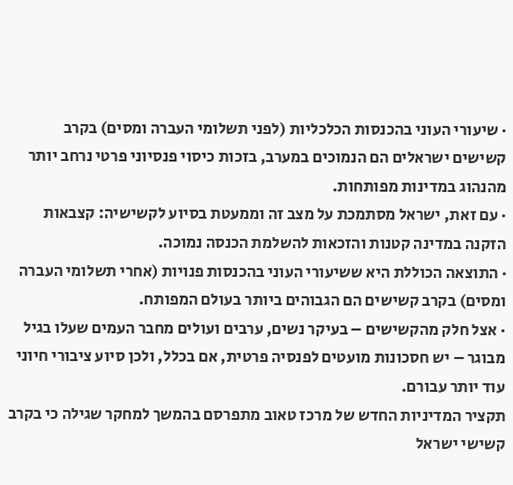· שיעורי העוני בהכנסות הכלכליות (לפני תשלומי העברה ומסים) בקרב קשישים ישראלים הם הנמוכים במערב, בזכות כיסוי פנסיוני פרטי נרחב יותר מהנהוג במדינות מפותחות.
· עם זאת, ישראל מסתמכת על מצב זה וממעטת בסיוע לקשישיה: קצבאות הזקנה במדינה קטנות והזכאות להשלמת הכנסה נמוכה.
· התוצאה הכוללת היא ששיעורי העוני בהכנסות פנויות (אחרי תשלומי העברה ומסים) בקרב קשישים הם הגבוהים ביותר בעולם המפותח.
· אצל חלק מהקשישים – בעיקר נשים, ערבים ועולים מחבר העמים שעלו בגיל מבוגר – יש חסכונות מועטים לפנסיה פרטית, אם בכלל, ולכן סיוע ציבורי חיוני עוד יותר עבורם.
תקציר המדיניות החדש של מרכז טאוב מתפרסם בהמשך למחקר שגילה כי בקרב קשישי ישראל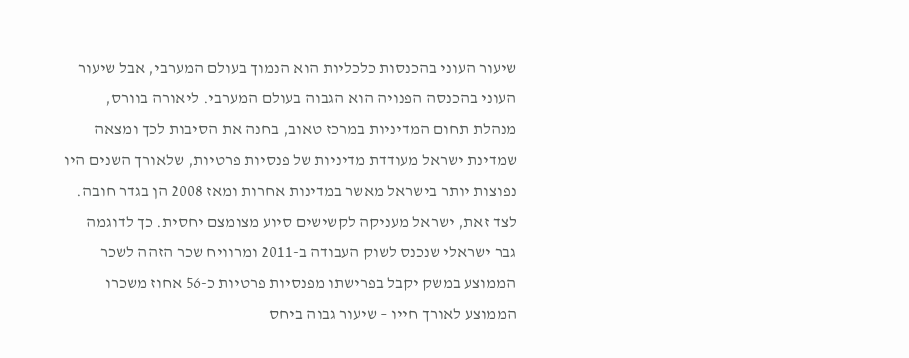שיעור העוני בהכנסות כלכליות הוא הנמוך בעולם המערבי, אבל שיעור העוני בהכנסה הפנויה הוא הגבוה בעולם המערבי. ליאורה בוורס, מנהלת תחום המדיניות במרכז טאוב, בחנה את הסיבות לכך ומצאה שמדינת ישראל מעודדת מדיניות של פנסיות פרטיות, שלאורך השנים היו נפוצות יותר בישראל מאשר במדינות אחרות ומאז 2008 הן בגדר חובה. לצד זאת, ישראל מעניקה לקשישים סיוע מצומצם יחסית. כך לדוגמה גבר ישראלי שנכנס לשוק העבודה ב-2011 ומרוויח שכר הזהה לשכר הממוצע במשק יקבל בפרישתו מפנסיות פרטיות כ-56 אחוז משכרו הממוצע לאורך חייו – שיעור גבוה ביחס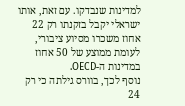למדינות שנבדקו. עם זאת, אותו ישראלי יקבל בזקנתו רק 22 אחוז משכרו מסיוע ציבורי, לעומת ממוצע של 50 אחוז במדינות ה-OECD.
נוסף לכך, בוורס גילתה כי רק 24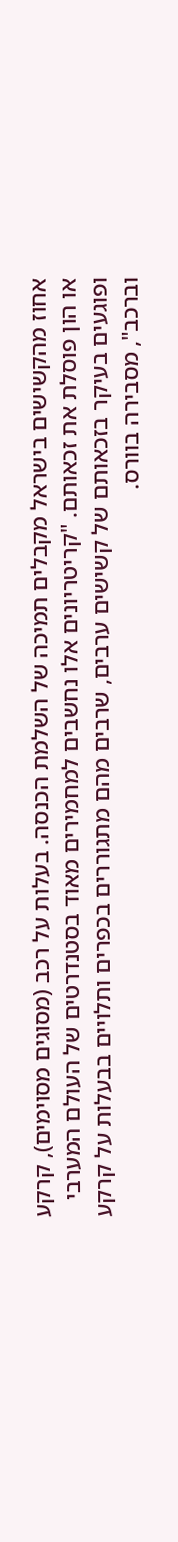אחוז מהקשישים בישראל מקבלים תמיכה של השלמת הכנסה. בעלות על רכב (מסוגים מסוימים), קרקע או הון פוסלת את זכאותם. "קריטריונים אלו נחשבים למחמירים מאוד בסטנדרטים של העולם המערבי ופוגעים בעיקר בזכאותם של קשישים ערבים, שרבים מהם מתגוררים בכפרים ותלויים בבעלות על קרקע וברכב", מסבירה בוורס.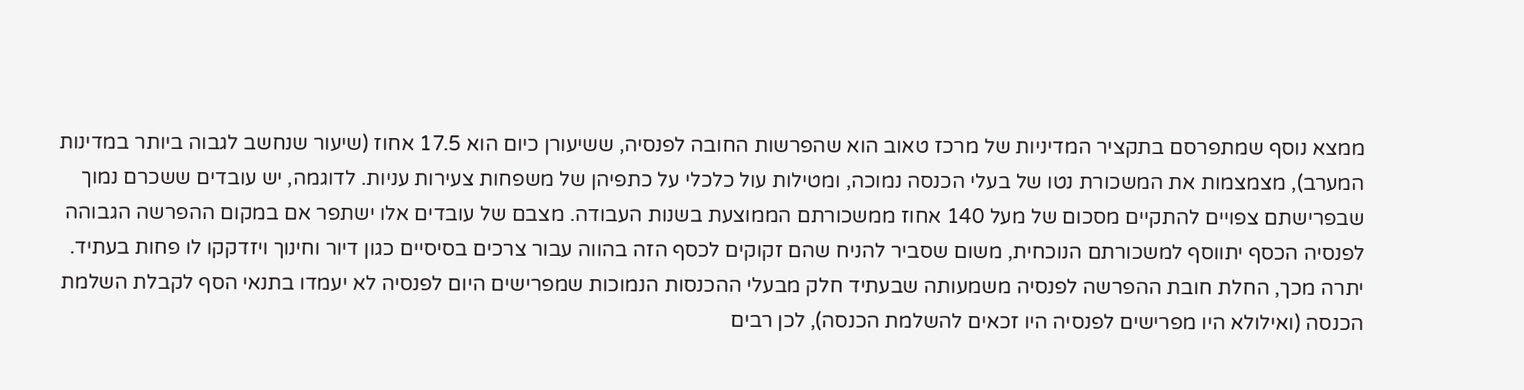ממצא נוסף שמתפרסם בתקציר המדיניות של מרכז טאוב הוא שהפרשות החובה לפנסיה, ששיעורן כיום הוא 17.5 אחוז (שיעור שנחשב לגבוה ביותר במדינות המערב), מצמצמות את המשכורת נטו של בעלי הכנסה נמוכה, ומטילות עול כלכלי על כתפיהן של משפחות צעירות עניות. לדוגמה, יש עובדים ששכרם נמוך שבפרישתם צפויים להתקיים מסכום של מעל 140 אחוז ממשכורתם הממוצעת בשנות העבודה. מצבם של עובדים אלו ישתפר אם במקום ההפרשה הגבוהה לפנסיה הכסף יתווסף למשכורתם הנוכחית, משום שסביר להניח שהם זקוקים לכסף הזה בהווה עבור צרכים בסיסיים כגון דיור וחינוך ויזדקקו לו פחות בעתיד. יתרה מכך, החלת חובת ההפרשה לפנסיה משמעותה שבעתיד חלק מבעלי ההכנסות הנמוכות שמפרישים היום לפנסיה לא יעמדו בתנאי הסף לקבלת השלמת הכנסה (ואילולא היו מפרישים לפנסיה היו זכאים להשלמת הכנסה), לכן רבים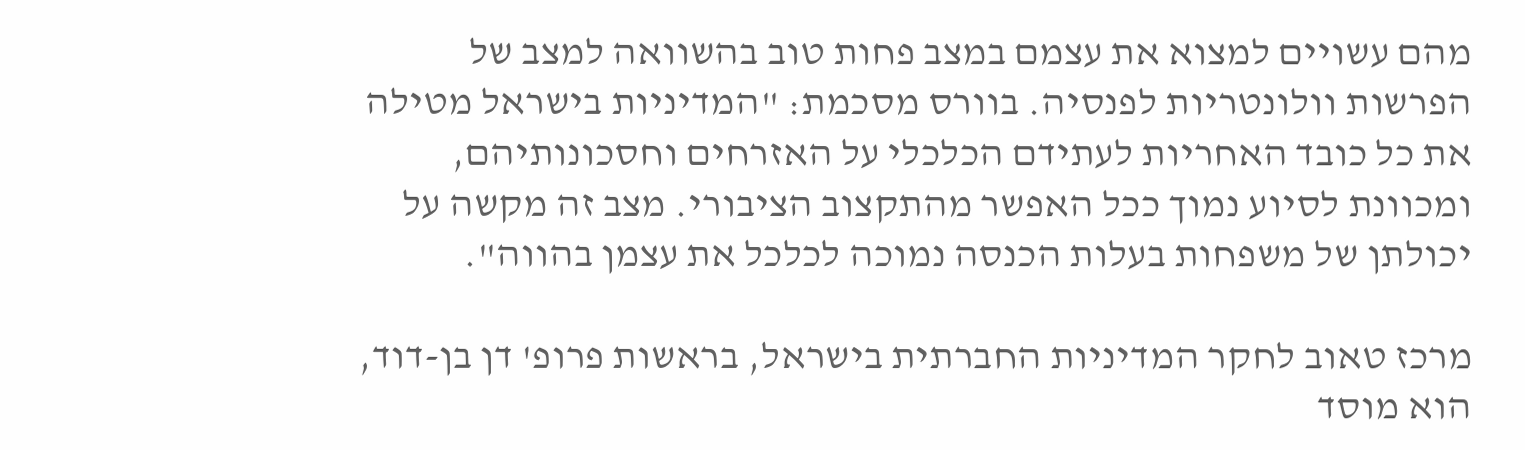מהם עשויים למצוא את עצמם במצב פחות טוב בהשוואה למצב של הפרשות וולונטריות לפנסיה. בוורס מסכמת: "המדיניות בישראל מטילה את כל כובד האחריות לעתידם הכלכלי על האזרחים וחסכונותיהם, ומכוונת לסיוע נמוך ככל האפשר מהתקצוב הציבורי. מצב זה מקשה על יכולתן של משפחות בעלות הכנסה נמוכה לכלכל את עצמן בהווה".

מרכז טאוב לחקר המדיניות החברתית בישראל, בראשות פרופ' דן בן-דוד, הוא מוסד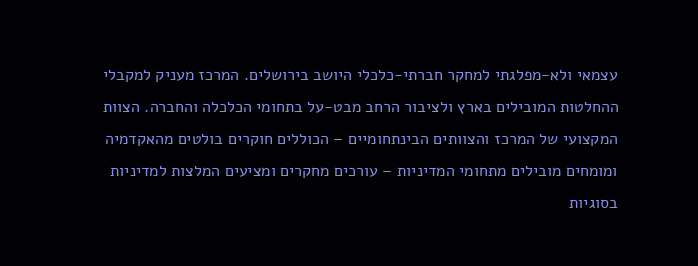עצמאי ולא-מפלגתי למחקר חברתי-כלכלי היושב בירושלים. המרכז מעניק למקבלי ההחלטות המובילים בארץ ולציבור הרחב מבט-על בתחומי הכלכלה והחברה. הצוות המקצועי של המרכז והצוותים הבינתחומיים – הכוללים חוקרים בולטים מהאקדמיה ומומחים מובילים מתחומי המדיניות – עורכים מחקרים ומציעים המלצות למדיניות בסוגיות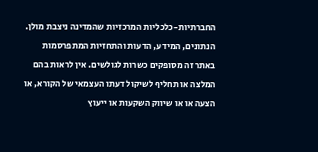החברתיות-כלכליות המרכזיות שהמדינה ניצבת מולן.
הנתונים, המידע, הדעות והתחזיות המתפרסמות באתר זה מסופקים כשרות לגולשים. אין לראות בהם המלצה או תחליף לשיקול דעתו העצמאי של הקורא, או הצעה או או שיווק השקעות או ייעוץ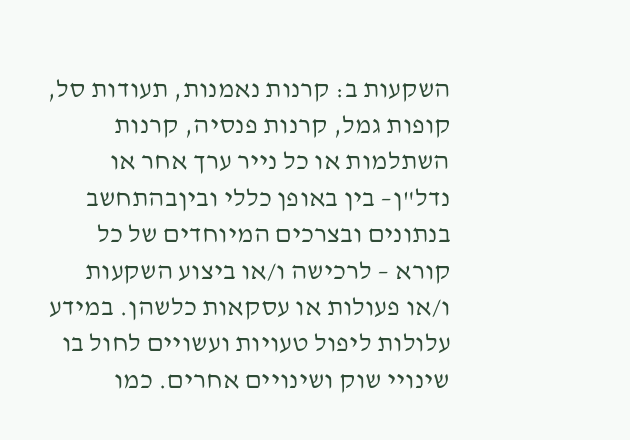השקעות ב: קרנות נאמנות, תעודות סל, קופות גמל, קרנות פנסיה, קרנות השתלמות או כל נייר ערך אחר או נדל"ן– בין באופן כללי וביןבהתחשב בנתונים ובצרכים המיוחדים של כל קורא – לרכישה ו/או ביצוע השקעות ו/או פעולות או עסקאות כלשהן. במידע עלולות ליפול טעויות ועשויים לחול בו שינויי שוק ושינויים אחרים. כמו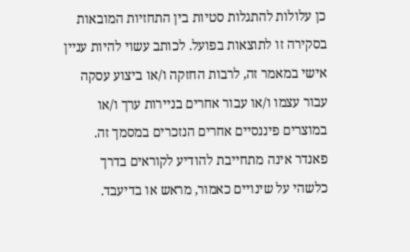כן עלולות להתגלות סטיות בין התחזיות המובאות בסקירה זו לתוצאות בפועל. לכותב עשוי להיות עניין אישי במאמר זה, לרבות החזקה ו/או ביצוע עסקה עבור עצמו ו/או עבור אחרים בניירות ערך ו/או במוצרים פיננסיים אחרים הנזכרים במסמך זה. פאנדר אינה מתחייבת להודיע לקוראים בדרך כלשהי על שינויים כאמור, מראש או בדיעבד.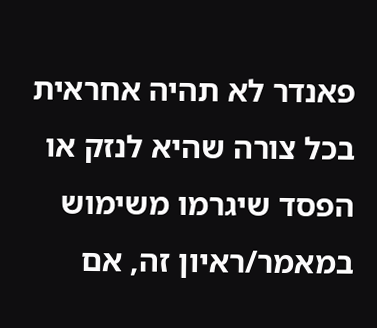פאנדר לא תהיה אחראית בכל צורה שהיא לנזק או הפסד שיגרמו משימוש במאמר/ראיון זה, אם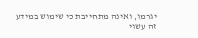יגרמו, ואינה מתחייבת כי שימוש במידע זה עשוי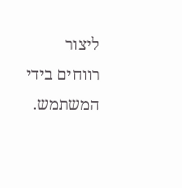ליצור רווחים בידי המשתמש.